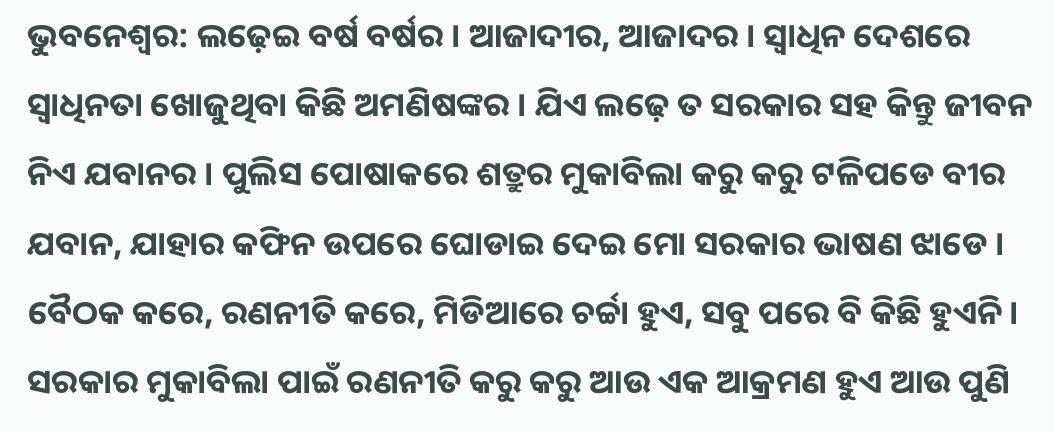ଭୁବନେଶ୍ୱର: ଲଢ଼େଇ ବର୍ଷ ବର୍ଷର । ଆଜାଦୀର, ଆଜାଦର । ସ୍ୱାଧିନ ଦେଶରେ ସ୍ୱାଧିନତା ଖୋଜୁଥିବା କିଛି ଅମଣିଷଙ୍କର । ଯିଏ ଲଢ଼େ ତ ସରକାର ସହ କିନ୍ତୁ ଜୀବନ ନିଏ ଯବାନର । ପୁଲିସ ପୋଷାକରେ ଶତ୍ରୁର ମୁକାବିଲା କରୁ କରୁ ଟଳିପଡେ ବୀର ଯବାନ, ଯାହାର କଫିନ ଉପରେ ଘୋଡାଇ ଦେଇ ମୋ ସରକାର ଭାଷଣ ଝାଡେ । ବୈଠକ କରେ, ରଣନୀତି କରେ, ମିଡିଆରେ ଚର୍ଚ୍ଚା ହୁଏ, ସବୁ ପରେ ବି କିଛି ହୁଏନି । ସରକାର ମୁକାବିଲା ପାଇଁ ରଣନୀତି କରୁ କରୁ ଆଉ ଏକ ଆକ୍ରମଣ ହୁଏ ଆଉ ପୁଣି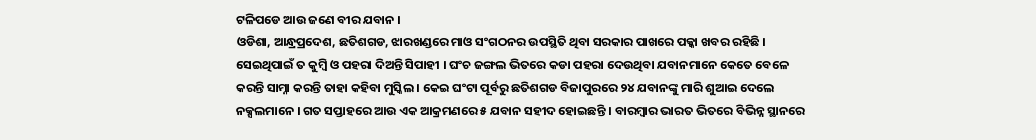ଟଳିପଡେ ଆଉ ଜଣେ ବୀର ଯବାନ ।
ଓଡିଶା, ଆନ୍ଧ୍ରପ୍ରଦେଶ, ଛତିଶଗଡ, ଝାରଖଣ୍ଡରେ ମାଓ ସଂଗଠନର ଉପସ୍ଥିତି ଥିବା ସରକାର ପାଖରେ ପକ୍କା ଖବର ରହିଛି । ସେଇଥିପାଇଁ ତ କୁମ୍ବି ଓ ପହରା ଦିଅନ୍ତି ସିପାହୀ । ଘଂଚ ଜଙ୍ଗଲ ଭିତରେ କଡା ପହରା ଦେଉଥିବା ଯବାନମାନେ କେତେ ବେଳେ କରନ୍ତି ସାମ୍ନା କରନ୍ତି ତାହା କହିବା ମୁସ୍କିଲ । କେଇ ଘଂଟା ପୂର୍ବରୁ ଛତିଶଗଡ ବିଜାପୁରରେ ୨୪ ଯବାନଙ୍କୁ ମାରି ଶୁଆଇ ଦେଲେ ନକ୍ସଲମାନେ । ଗତ ସପ୍ତାହରେ ଆଉ ଏକ ଆକ୍ରମଣରେ ୫ ଯବାନ ସହୀଦ ହୋଇଛନ୍ତି । ବାରମ୍ବାର ଭାରତ ଭିତରେ ବିଭିନ୍ନ ସ୍ଥାନରେ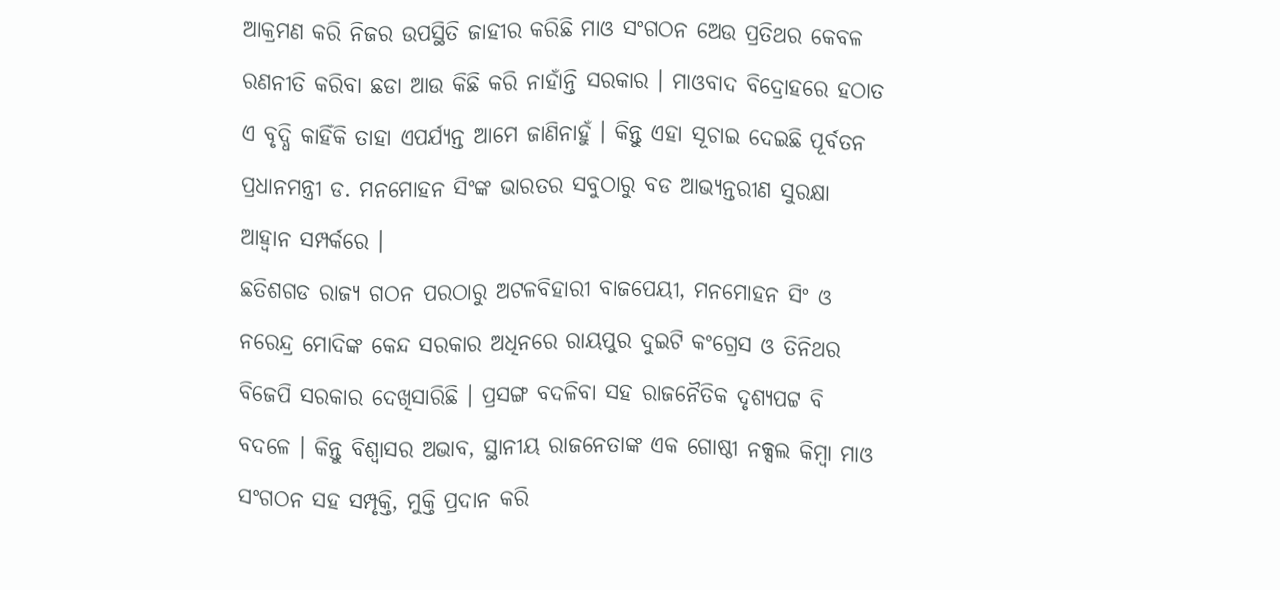ଆକ୍ରମଣ କରି ନିଜର ଉପସ୍ଥିତି ଜାହୀର କରିଛି ମାଓ ସଂଗଠନ ଅେଉ ପ୍ରତିଥର କେବଳ ରଣନୀତି କରିବା ଛଡା ଆଉ କିଛି କରି ନାହାଁନ୍ତି ସରକାର । ମାଓବାଦ ବିଦ୍ରୋହରେ ହଠାତ ଏ ବୃଦ୍ଧି କାହିଁକି ତାହା ଏପର୍ଯ୍ୟନ୍ତ ଆମେ ଜାଣିନାହୁଁ । କିନ୍ତୁ ଏହା ସୂଚାଇ ଦେଇଛି ପୂର୍ବତନ ପ୍ରଧାନମନ୍ତ୍ରୀ ଡ. ମନମୋହନ ସିଂଙ୍କ ଭାରତର ସବୁଠାରୁ ବଡ ଆଭ୍ୟନ୍ତରୀଣ ସୁରକ୍ଷା ଆହ୍ୱାନ ସମ୍ପର୍କରେ ।
ଛତିଶଗଡ ରାଜ୍ୟ ଗଠନ ପରଠାରୁ ଅଟଳବିହାରୀ ବାଜପେୟୀ, ମନମୋହନ ସିଂ ଓ ନରେନ୍ଦ୍ର ମୋଦିଙ୍କ କେନ୍ଦ ସରକାର ଅଧିନରେ ରାୟପୁର ଦୁଇଟି କଂଗ୍ରେସ ଓ ତିନିଥର ବିଜେପି ସରକାର ଦେଖିସାରିଛି । ପ୍ରସଙ୍ଗ ବଦଳିବା ସହ ରାଜନୈତିକ ଦୃଶ୍ୟପଟ୍ଟ ବି ବଦଳେ । କିନ୍ତୁ ବିଶ୍ୱାସର ଅଭାବ, ସ୍ଥାନୀୟ ରାଜନେତାଙ୍କ ଏକ ଗୋଷ୍ଠୀ ନକ୍ସଲ କିମ୍ବା ମାଓ ସଂଗଠନ ସହ ସମ୍ପୃକ୍ତି, ମୁକ୍ତି ପ୍ରଦାନ କରି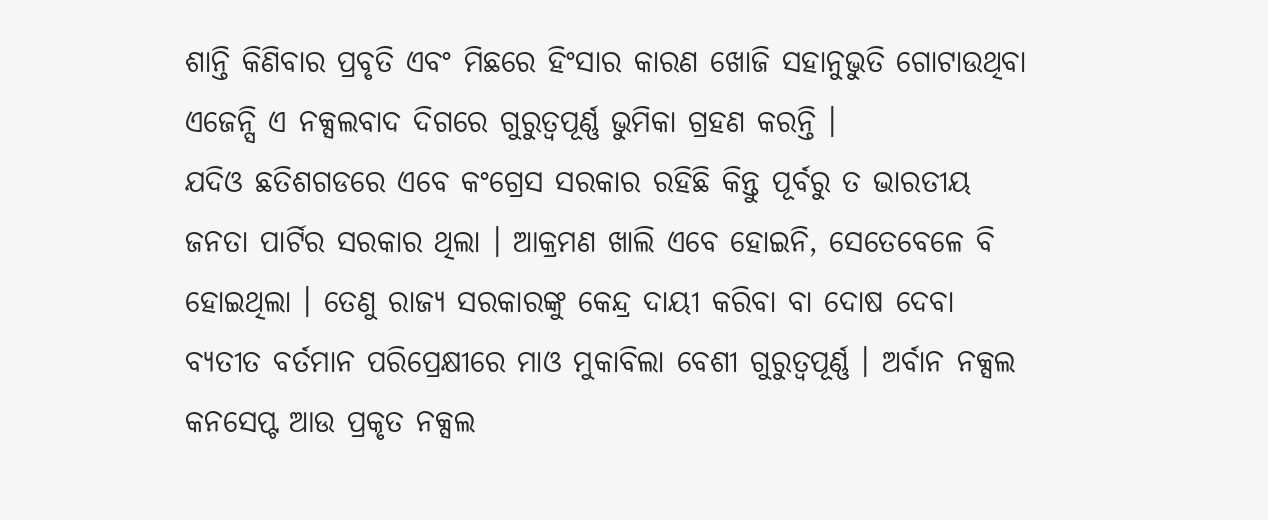ଶାନ୍ତି କିଣିବାର ପ୍ରବୃତି ଏବଂ ମିଛରେ ହିଂସାର କାରଣ ଖୋଜି ସହାନୁଭୁତି ଗୋଟାଉଥିବା ଏଜେନ୍ସି ଏ ନକ୍ସଲବାଦ ଦିଗରେ ଗୁରୁତ୍ୱପୂର୍ଣ୍ଣ ଭୁମିକା ଗ୍ରହଣ କରନ୍ତି ।
ଯଦିଓ ଛତିଶଗଡରେ ଏବେ କଂଗ୍ରେସ ସରକାର ରହିଛି କିନ୍ତୁ ପୂର୍ବରୁ ତ ଭାରତୀୟ ଜନତା ପାର୍ଟିର ସରକାର ଥିଲା । ଆକ୍ରମଣ ଖାଲି ଏବେ ହୋଇନି, ସେତେବେଳେ ବି ହୋଇଥିଲା । ତେଣୁ ରାଜ୍ୟ ସରକାରଙ୍କୁ କେନ୍ଦ୍ର ଦାୟୀ କରିବା ବା ଦୋଷ ଦେବା ବ୍ୟତୀତ ବର୍ତମାନ ପରିପ୍ରେକ୍ଷୀରେ ମାଓ ମୁକାବିଲା ବେଶୀ ଗୁରୁତ୍ୱପୂର୍ଣ୍ଣ । ଅର୍ବାନ ନକ୍ସଲ କନସେପ୍ଟ ଆଉ ପ୍ରକୃତ ନକ୍ସଲ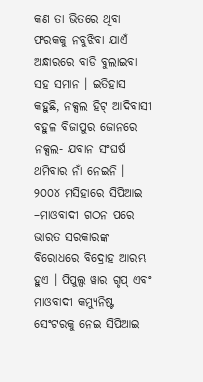କଣ ତା ଭିତରେ ଥିବା ଫରକକୁ ନବୁଝିବା ଯାଏଁ ଅନ୍ଧାରରେ ବାଡି ବୁଲାଇବା ସହ ସମାନ । ଇତିହାସ କହୁଛି, ନକ୍ସଲ ହିଟ୍ ଆଦିବାସୀ ବହୁଳ ବିଜାପୁର ଜୋନରେ ନକ୍ସଲ- ଯବାନ ସଂଘର୍ଷ ଥମିବାର ନାଁ ନେଇନି । ୨୦୦୪ ମସିହାରେ ସିପିଆଇ –ମାଓବାଦୀ ଗଠନ ପରେ ଭାରତ ସରକାରଙ୍କ ବିରୋଧରେ ବିଦ୍ରୋହ ଆରମ୍ଭ ହୁଏ । ପିପୁଲ୍ସ ୱାର ଗୃପ୍ ଏବଂ ମାଓବାଦୀ କମ୍ୟୁନିଷ୍ଟ ସେଂଟରକୁ ନେଇ ସିପିଆଇ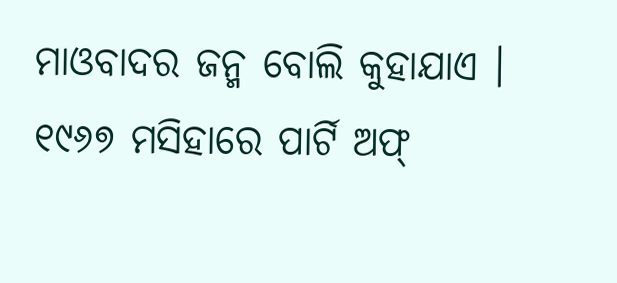ମାଓବାଦର ଜନ୍ମ ବୋଲି କୁହାଯାଏ ।
୧୯୬୭ ମସିହାରେ ପାର୍ଟି ଅଫ୍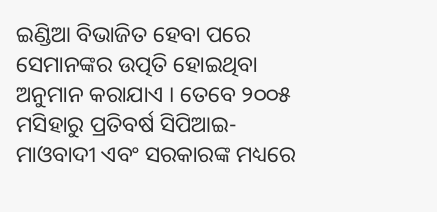ଇଣ୍ଡିଆ ବିଭାଜିତ ହେବା ପରେ ସେମାନଙ୍କର ଉତ୍ପତି ହୋଇଥିବା ଅନୁମାନ କରାଯାଏ । ତେବେ ୨୦୦୫ ମସିହାରୁ ପ୍ରତିବର୍ଷ ସିପିଆଇ-ମାଓବାଦୀ ଏବଂ ସରକାରଙ୍କ ମଧ୍ୟରେ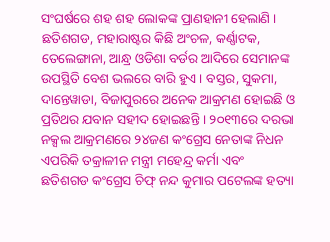ସଂଘର୍ଷରେ ଶହ ଶହ ଲୋକଙ୍କ ପ୍ରାଣହାନୀ ହେଲାଣି । ଛତିଶଗଡ, ମହାରାଷ୍ଟର କିଛି ଅଂଚଳ, କର୍ଣ୍ଣାଟକ, ତେଲେଙ୍ଗାନା, ଆନ୍ଧ୍ର ଓଡିଶା ବର୍ଡର ଆଦିରେ ସେମାନଙ୍କ ଉପସ୍ଥିତି ବେଶ ଭଲରେ ବାରି ହୁଏ । ବସ୍ତର, ସୁକମା, ଦାନ୍ତେୱାଡା, ବିଜାପୁରରେ ଅନେକ ଆକ୍ରମଣ ହୋଇଛି ଓ ପ୍ରତିଥର ଯବାନ ସହୀଦ ହୋଇଛନ୍ତି । ୨୦୧୩ରେ ଦରଭା ନକ୍ସଲ ଆକ୍ରମଣରେ ୨୪ଜଣ କଂଗ୍ରେସ ନେତାଙ୍କ ନିଧନ ଏପରିକି ତକ୍ରାଳୀନ ମନ୍ତ୍ରୀ ମହେନ୍ଦ୍ର କର୍ମା ଏବଂ ଛତିଶଗଡ କଂଗ୍ରେସ ଚିଫ୍ ନନ୍ଦ କୁମାର ପଟେଲଙ୍କ ହତ୍ୟା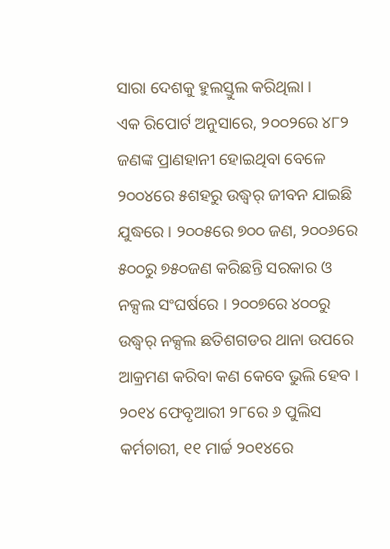ସାରା ଦେଶକୁ ହୁଲସ୍ତୁଲ କରିଥିଲା ।
ଏକ ରିପୋର୍ଟ ଅନୁସାରେ, ୨୦୦୨ରେ ୪୮୨ ଜଣଙ୍କ ପ୍ରାଣହାନୀ ହୋଇଥିବା ବେଳେ ୨୦୦୪ରେ ୫ଶହରୁ ଉଦ୍ଧ୍ୱର୍ ଜୀବନ ଯାଇଛି ଯୁଦ୍ଧରେ । ୨୦୦୫ରେ ୭୦୦ ଜଣ, ୨୦୦୬ରେ ୫୦୦ରୁ ୭୫୦ଜଣ କରିଛନ୍ତି ସରକାର ଓ ନକ୍ସଲ ସଂଘର୍ଷରେ । ୨୦୦୭ରେ ୪୦୦ରୁ ଉଦ୍ଧ୍ୱର୍ ନକ୍ସଲ ଛତିଶଗଡର ଥାନା ଉପରେ ଆକ୍ରମଣ କରିବା କଣ କେବେ ଭୁଲି ହେବ । ୨୦୧୪ ଫେବୃଆରୀ ୨୮ରେ ୬ ପୁଲିସ କର୍ମଚାରୀ, ୧୧ ମାର୍ଚ୍ଚ ୨୦୧୪ରେ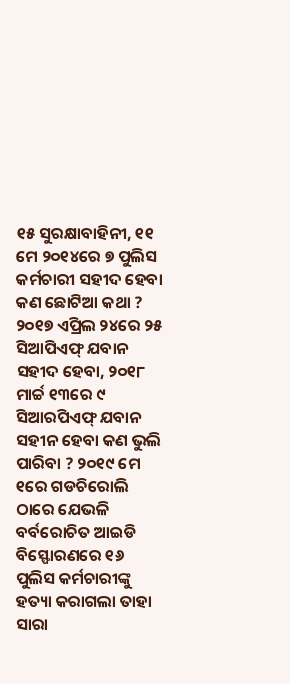୧୫ ସୁରକ୍ଷାବାହିନୀ, ୧୧ ମେ ୨୦୧୪ରେ ୭ ପୁଲିସ କର୍ମଚାରୀ ସହୀଦ ହେବା କଣ ଛୋଟିଆ କଥା ? ୨୦୧୭ ଏପ୍ରିଲ ୨୪ରେ ୨୫ ସିଆପିଏଫ୍ ଯବାନ ସହୀଦ ହେବା, ୨୦୧୮ ମାର୍ଚ୍ଚ ୧୩ରେ ୯ ସିଆରପିଏଫ୍ ଯବାନ ସହୀନ ହେବା କଣ ଭୁଲି ପାରିବା ? ୨୦୧୯ ମେ ୧ରେ ଗଡଚିରୋଲି ଠାରେ ଯେଭଳି ବର୍ବରୋଚିତ ଆଇଡି ବିସ୍ଫୋରଣରେ ୧୬ ପୁଲିସ କର୍ମଚାରୀଙ୍କୁ ହତ୍ୟା କରାଗଲା ତାହା ସାରା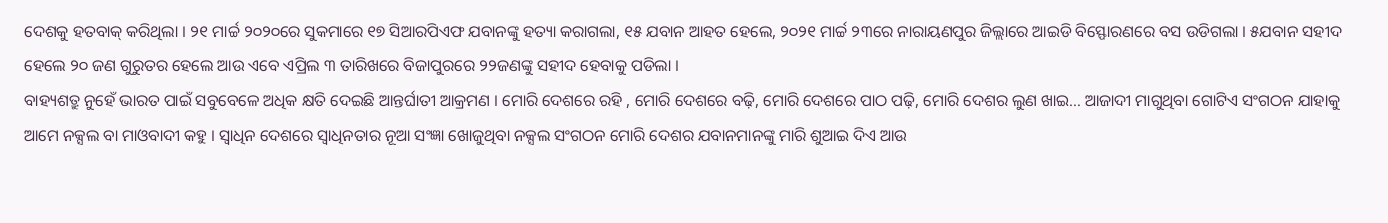ଦେଶକୁ ହତବାକ୍ କରିଥିଲା । ୨୧ ମାର୍ଚ୍ଚ ୨୦୨୦ରେ ସୁକମାରେ ୧୭ ସିଆରପିଏଫ ଯବାନଙ୍କୁ ହତ୍ୟା କରାଗଲା, ୧୫ ଯବାନ ଆହତ ହେଲେ, ୨୦୨୧ ମାର୍ଚ୍ଚ ୨୩ରେ ନାରାୟଣପୁର ଜିଲ୍ଲାରେ ଆଇଡି ବିସ୍ଫୋରଣରେ ବସ ଉଡିଗଲା । ୫ଯବାନ ସହୀଦ ହେଲେ ୨୦ ଜଣ ଗୁରୁତର ହେଲେ ଆଉ ଏବେ ଏପ୍ରିଲ ୩ ତାରିଖରେ ବିଜାପୁରରେ ୨୨ଜଣଙ୍କୁ ସହୀଦ ହେବାକୁ ପଡିଲା ।
ବାହ୍ୟଶତ୍ରୁ ନୁହେଁ ଭାରତ ପାଇଁ ସବୁବେଳେ ଅଧିକ କ୍ଷତି ଦେଇଛି ଆନ୍ତର୍ଘାତୀ ଆକ୍ରମଣ । ମୋରି ଦେଶରେ ରହି , ମୋରି ଦେଶରେ ବଢ଼ି, ମୋରି ଦେଶରେ ପାଠ ପଢ଼ି, ମୋରି ଦେଶର ଲୁଣ ଖାଇ… ଆଜାଦୀ ମାଗୁଥିବା ଗୋଟିଏ ସଂଗଠନ ଯାହାକୁ ଆମେ ନକ୍ସଲ ବା ମାଓବାଦୀ କହୁ । ସ୍ୱାଧିନ ଦେଶରେ ସ୍ୱାଧିନତାର ନୂଆ ସଂଜ୍ଞା ଖୋଜୁଥିବା ନକ୍ସଲ ସଂଗଠନ ମୋରି ଦେଶର ଯବାନମାନଙ୍କୁ ମାରି ଶୁଆଇ ଦିଏ ଆଉ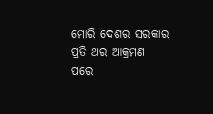ମୋରି ଦେଶର ସରକାର ପ୍ରତି ଥର ଆକ୍ରମଣ ପରେ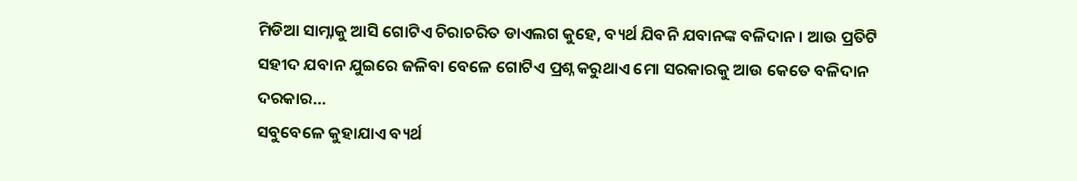ମିଡିଆ ସାମ୍ନାକୁ ଆସି ଗୋଟିଏ ଚିରାଚରିତ ଡାଏଲଗ କୁହେ, ବ୍ୟର୍ଥ ଯିବନି ଯବାନଙ୍କ ବଳିଦାନ । ଆଉ ପ୍ରତିଟି ସହୀଦ ଯବାନ ଯୁଇରେ ଜଳିବା ବେଳେ ଗୋଟିଏ ପ୍ରଶ୍ନ କରୁଥାଏ ମୋ ସରକାରକୁ ଆଉ କେତେ ବଳିଦାନ ଦରକାର…
ସବୁବେଳେ କୁହାଯାଏ ବ୍ୟର୍ଥ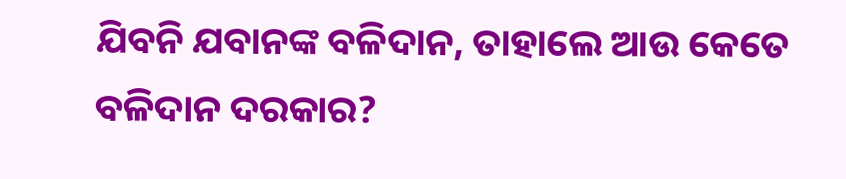ଯିବନି ଯବାନଙ୍କ ବଳିଦାନ, ତାହାଲେ ଆଉ କେତେ ବଳିଦାନ ଦରକାର?